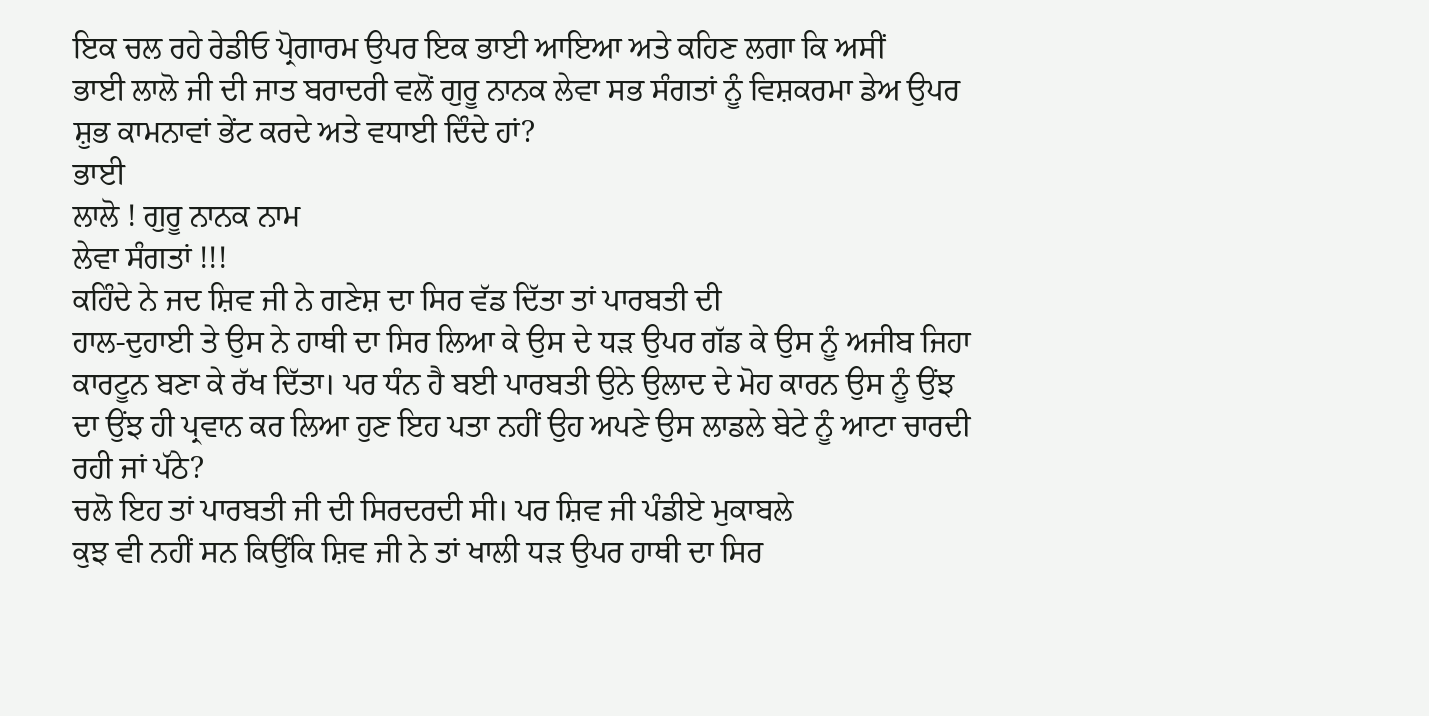ਇਕ ਚਲ ਰਹੇ ਰੇਡੀਓ ਪ੍ਰੋਗਾਰਮ ਉਪਰ ਇਕ ਭਾਈ ਆਇਆ ਅਤੇ ਕਹਿਣ ਲਗਾ ਕਿ ਅਸੀਂ
ਭਾਈ ਲਾਲੋ ਜੀ ਦੀ ਜਾਤ ਬਰਾਦਰੀ ਵਲੋਂ ਗੁਰੂ ਨਾਨਕ ਲੇਵਾ ਸਭ ਸੰਗਤਾਂ ਨੂੰ ਵਿਸ਼ਕਰਮਾ ਡੇਅ ਉਪਰ
ਸ਼ੁਭ ਕਾਮਨਾਵਾਂ ਭੇਂਟ ਕਰਦੇ ਅਤੇ ਵਧਾਈ ਦਿੰਦੇ ਹਾਂ?
ਭਾਈ
ਲਾਲੋ ! ਗੁਰੂ ਨਾਨਕ ਨਾਮ
ਲੇਵਾ ਸੰਗਤਾਂ !!!
ਕਹਿੰਦੇ ਨੇ ਜਦ ਸ਼ਿਵ ਜੀ ਨੇ ਗਣੇਸ਼ ਦਾ ਸਿਰ ਵੱਡ ਦਿੱਤਾ ਤਾਂ ਪਾਰਬਤੀ ਦੀ
ਹਾਲ-ਦੁਹਾਈ ਤੇ ਉਸ ਨੇ ਹਾਥੀ ਦਾ ਸਿਰ ਲਿਆ ਕੇ ਉਸ ਦੇ ਧੜ ਉਪਰ ਗੱਡ ਕੇ ਉਸ ਨੂੰ ਅਜੀਬ ਜਿਹਾ
ਕਾਰਟੂਨ ਬਣਾ ਕੇ ਰੱਖ ਦਿੱਤਾ। ਪਰ ਧੰਨ ਹੈ ਬਈ ਪਾਰਬਤੀ ਉਨੇ ਉਲਾਦ ਦੇ ਮੋਹ ਕਾਰਨ ਉਸ ਨੂੰ ਉਂਝ
ਦਾ ਉਂਝ ਹੀ ਪ੍ਰਵਾਨ ਕਰ ਲਿਆ ਹੁਣ ਇਹ ਪਤਾ ਨਹੀਂ ਉਹ ਅਪਣੇ ਉਸ ਲਾਡਲੇ ਬੇਟੇ ਨੂੰ ਆਟਾ ਚਾਰਦੀ
ਰਹੀ ਜਾਂ ਪੱਠੇ?
ਚਲੋ ਇਹ ਤਾਂ ਪਾਰਬਤੀ ਜੀ ਦੀ ਸਿਰਦਰਦੀ ਸੀ। ਪਰ ਸ਼ਿਵ ਜੀ ਪੰਡੀਏ ਮੁਕਾਬਲੇ
ਕੁਝ ਵੀ ਨਹੀਂ ਸਨ ਕਿਉਂਕਿ ਸ਼ਿਵ ਜੀ ਨੇ ਤਾਂ ਖਾਲੀ ਧੜ ਉਪਰ ਹਾਥੀ ਦਾ ਸਿਰ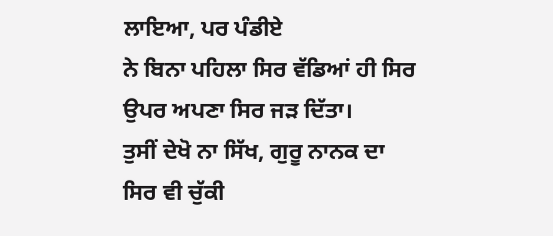ਲਾਇਆ, ਪਰ ਪੰਡੀਏ
ਨੇ ਬਿਨਾ ਪਹਿਲਾ ਸਿਰ ਵੱਡਿਆਂ ਹੀ ਸਿਰ ਉਪਰ ਅਪਣਾ ਸਿਰ ਜੜ ਦਿੱਤਾ।
ਤੁਸੀਂ ਦੇਖੋ ਨਾ ਸਿੱਖ, ਗੁਰੂ ਨਾਨਕ ਦਾ ਸਿਰ ਵੀ ਚੁੱਕੀ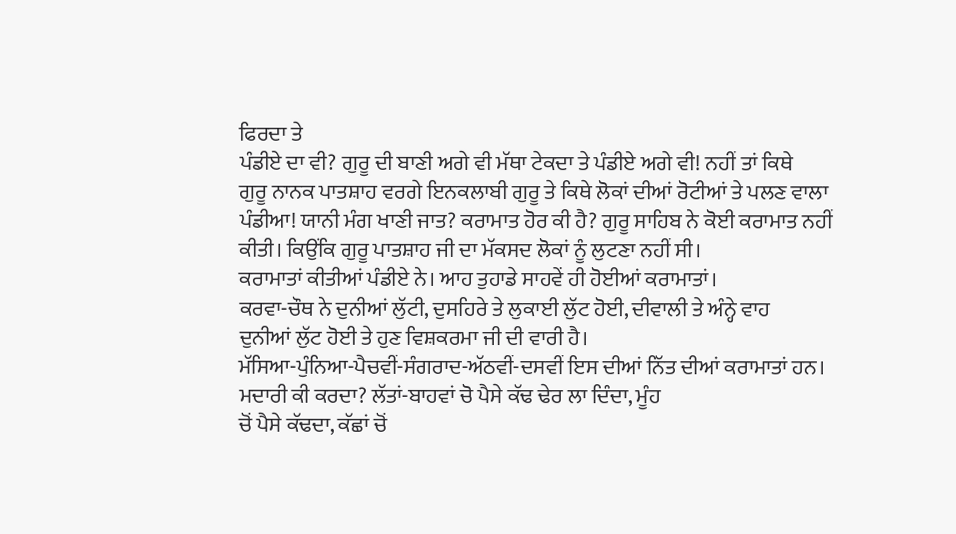ਫਿਰਦਾ ਤੇ
ਪੰਡੀਏ ਦਾ ਵੀ? ਗੁਰੂ ਦੀ ਬਾਣੀ ਅਗੇ ਵੀ ਮੱਥਾ ਟੇਕਦਾ ਤੇ ਪੰਡੀਏ ਅਗੇ ਵੀ! ਨਹੀਂ ਤਾਂ ਕਿਥੇ
ਗੁਰੂ ਨਾਨਕ ਪਾਤਸ਼ਾਹ ਵਰਗੇ ਇਨਕਲਾਬੀ ਗੁਰੂ ਤੇ ਕਿਥੇ ਲੋਕਾਂ ਦੀਆਂ ਰੋਟੀਆਂ ਤੇ ਪਲਣ ਵਾਲਾ
ਪੰਡੀਆ! ਯਾਨੀ ਮੰਗ ਖਾਣੀ ਜਾਤ? ਕਰਾਮਾਤ ਹੋਰ ਕੀ ਹੈ? ਗੁਰੂ ਸਾਹਿਬ ਨੇ ਕੋਈ ਕਰਾਮਾਤ ਨਹੀਂ
ਕੀਤੀ। ਕਿਉਂਕਿ ਗੁਰੂ ਪਾਤਸ਼ਾਹ ਜੀ ਦਾ ਮੱਕਸਦ ਲੋਕਾਂ ਨੂੰ ਲੁਟਣਾ ਨਹੀਂ ਸੀ।
ਕਰਾਮਾਤਾਂ ਕੀਤੀਆਂ ਪੰਡੀਏ ਨੇ। ਆਹ ਤੁਹਾਡੇ ਸਾਹਵੇਂ ਹੀ ਹੋਈਆਂ ਕਰਾਮਾਤਾਂ।
ਕਰਵਾ-ਚੌਥ ਨੇ ਦੁਨੀਆਂ ਲੁੱਟੀ, ਦੁਸਹਿਰੇ ਤੇ ਲੁਕਾਈ ਲੁੱਟ ਹੋਈ, ਦੀਵਾਲੀ ਤੇ ਅੰਨ੍ਹੇ ਵਾਹ
ਦੁਨੀਆਂ ਲੁੱਟ ਹੋਈ ਤੇ ਹੁਣ ਵਿਸ਼ਕਰਮਾ ਜੀ ਦੀ ਵਾਰੀ ਹੈ।
ਮੱਸਿਆ-ਪੁੰਨਿਆ-ਪੈਚਵੀਂ-ਸੰਗਰਾਦ-ਅੱਠਵੀਂ-ਦਸਵੀਂ ਇਸ ਦੀਆਂ ਨਿੱਤ ਦੀਆਂ ਕਰਾਮਾਤਾਂ ਹਨ।
ਮਦਾਰੀ ਕੀ ਕਰਦਾ? ਲੱਤਾਂ-ਬਾਹਵਾਂ ਚੋ ਪੈਸੇ ਕੱਢ ਢੇਰ ਲਾ ਦਿੰਦਾ, ਮੂੰਹ
ਚੋਂ ਪੈਸੇ ਕੱਢਦਾ, ਕੱਛਾਂ ਚੋਂ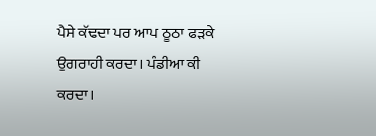ਪੈਸੇ ਕੱਢਦਾ ਪਰ ਆਪ ਠੂਠਾ ਫੜਕੇ ਉਗਰਾਹੀ ਕਰਦਾ। ਪੰਡੀਆ ਕੀ
ਕਰਦਾ।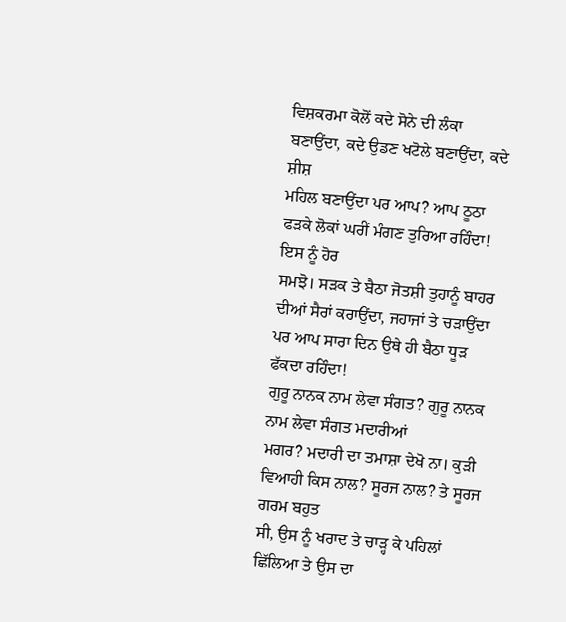ਵਿਸ਼ਕਰਮਾ ਕੋਲੋਂ ਕਦੇ ਸੋਨੇ ਦੀ ਲੰਕਾ ਬਣਾਉਂਦਾ, ਕਦੇ ਉਡਣ ਖਟੋਲੇ ਬਣਾਉਂਦਾ, ਕਦੇ ਸ਼ੀਸ਼
ਮਹਿਲ ਬਣਾਉਂਦਾ ਪਰ ਆਪ? ਆਪ ਠੂਠਾ ਫੜਕੇ ਲੋਕਾਂ ਘਰੀਂ ਮੰਗਣ ਤੁਰਿਆ ਰਹਿੰਦਾ! ਇਸ ਨੂੰ ਹੋਰ
ਸਮਝੋ। ਸੜਕ ਤੇ ਬੈਠਾ ਜੋਤਸ਼ੀ ਤੁਹਾਨੂੰ ਬਾਹਰ ਦੀਆਂ ਸੈਰਾਂ ਕਰਾਉਂਦਾ, ਜਹਾਜਾਂ ਤੇ ਚੜਾਉਂਦਾ
ਪਰ ਆਪ ਸਾਰਾ ਦਿਨ ਉਥੇ ਹੀ ਬੈਠਾ ਧੂੜ ਫੱਕਦਾ ਰਹਿੰਦਾ!
ਗੁਰੂ ਨਾਨਕ ਨਾਮ ਲੇਵਾ ਸੰਗਤ? ਗੁਰੂ ਨਾਨਕ ਨਾਮ ਲੇਵਾ ਸੰਗਤ ਮਦਾਰੀਆਂ
ਮਗਰ? ਮਦਾਰੀ ਦਾ ਤਮਾਸ਼ਾ ਦੇਖੋ ਨਾ। ਕੁੜੀ ਵਿਆਹੀ ਕਿਸ ਨਾਲ? ਸੂਰਜ ਨਾਲ? ਤੇ ਸੂਰਜ ਗਰਮ ਬਹੁਤ
ਸੀ, ਉਸ ਨੂੰ ਖਰਾਦ ਤੇ ਚਾੜ੍ਹ ਕੇ ਪਹਿਲਾਂ ਛਿੱਲਿਆ ਤੇ ਉਸ ਦਾ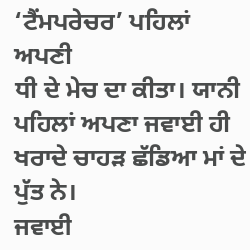‘ਟੈਂਮਪਰੇਚਰ’ ਪਹਿਲਾਂ ਅਪਣੀ
ਧੀ ਦੇ ਮੇਚ ਦਾ ਕੀਤਾ। ਯਾਨੀ ਪਹਿਲਾਂ ਅਪਣਾ ਜਵਾਈ ਹੀ ਖਰਾਦੇ ਚਾਹੜ ਛੱਡਿਆ ਮਾਂ ਦੇ ਪੁੱਤ ਨੇ।
ਜਵਾਈ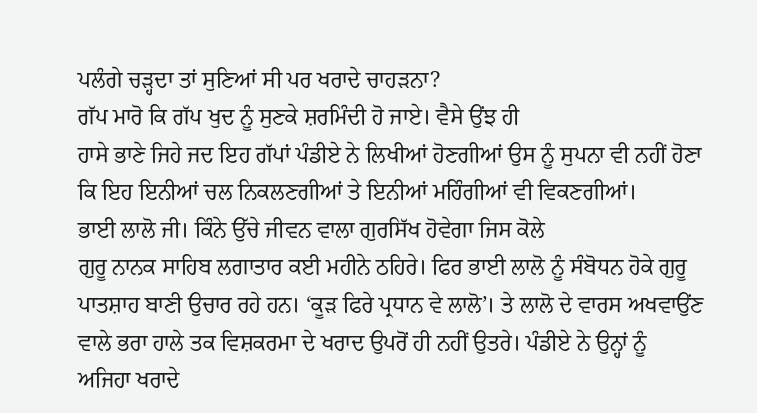ਪਲੰਗੇ ਚੜ੍ਹਦਾ ਤਾਂ ਸੁਣਿਆਂ ਸੀ ਪਰ ਖਰਾਦੇ ਚਾਹੜਨਾ?
ਗੱਪ ਮਾਰੋ ਕਿ ਗੱਪ ਖੁਦ ਨੂੰ ਸੁਣਕੇ ਸ਼ਰਮਿੰਦੀ ਹੋ ਜਾਏ। ਵੈਸੇ ਉਂਝ ਹੀ
ਹਾਸੇ ਭਾਣੇ ਜਿਹੇ ਜਦ ਇਹ ਗੱਪਾਂ ਪੰਡੀਏ ਨੇ ਲਿਖੀਆਂ ਹੋਣਗੀਆਂ ਉਸ ਨੂੰ ਸੁਪਨਾ ਵੀ ਨਹੀਂ ਹੋਣਾ
ਕਿ ਇਹ ਇਨੀਆਂ ਚਲ ਨਿਕਲਣਗੀਆਂ ਤੇ ਇਨੀਆਂ ਮਹਿੰਗੀਆਂ ਵੀ ਵਿਕਣਗੀਆਂ।
ਭਾਈ ਲਾਲੋ ਜੀ। ਕਿੰਨੇ ਉੱਚੇ ਜੀਵਨ ਵਾਲਾ ਗੁਰਸਿੱਖ ਹੋਵੇਗਾ ਜਿਸ ਕੋਲੇ
ਗੁਰੂ ਨਾਨਕ ਸਾਹਿਬ ਲਗਾਤਾਰ ਕਈ ਮਹੀਨੇ ਠਹਿਰੇ। ਫਿਰ ਭਾਈ ਲਾਲੋ ਨੂੰ ਸੰਬੋਧਨ ਹੋਕੇ ਗੁਰੂ
ਪਾਤਸ਼ਾਹ ਬਾਣੀ ਉਚਾਰ ਰਹੇ ਹਨ। ‘ਕੂੜ ਫਿਰੇ ਪ੍ਰਧਾਨ ਵੇ ਲਾਲੋ’। ਤੇ ਲਾਲੋ ਦੇ ਵਾਰਸ ਅਖਵਾਉਂਣ
ਵਾਲੇ ਭਰਾ ਹਾਲੇ ਤਕ ਵਿਸ਼ਕਰਮਾ ਦੇ ਖਰਾਦ ਉਪਰੋਂ ਹੀ ਨਹੀਂ ਉਤਰੇ। ਪੰਡੀਏ ਨੇ ਉਨ੍ਹਾਂ ਨੂੰ
ਅਜਿਹਾ ਖਰਾਦੇ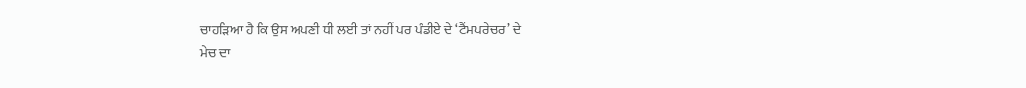ਚਾਹੜਿਆ ਹੈ ਕਿ ਉਸ ਅਪਣੀ ਧੀ ਲਈ ਤਾਂ ਨਹੀਂ ਪਰ ਪੰਡੀਏ ਦੇ ‘ਟੈਂਮਪਰੇਚਰ’ ਦੇ
ਮੇਚ ਦਾ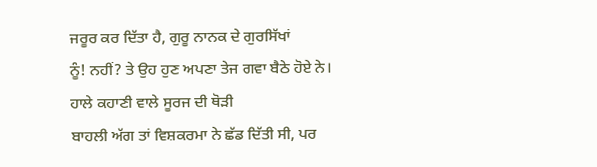ਜਰੂਰ ਕਰ ਦਿੱਤਾ ਹੈ, ਗੁਰੂ ਨਾਨਕ ਦੇ ਗੁਰਸਿੱਖਾਂ
ਨੂੰ! ਨਹੀਂ? ਤੇ ਉਹ ਹੁਣ ਅਪਣਾ ਤੇਜ ਗਵਾ ਬੈਠੇ ਹੋਏ ਨੇ। ਹਾਲੇ ਕਹਾਣੀ ਵਾਲੇ ਸੂਰਜ ਦੀ ਥੋੜੀ
ਬਾਹਲੀ ਅੱਗ ਤਾਂ ਵਿਸ਼ਕਰਮਾ ਨੇ ਛੱਡ ਦਿੱਤੀ ਸੀ, ਪਰ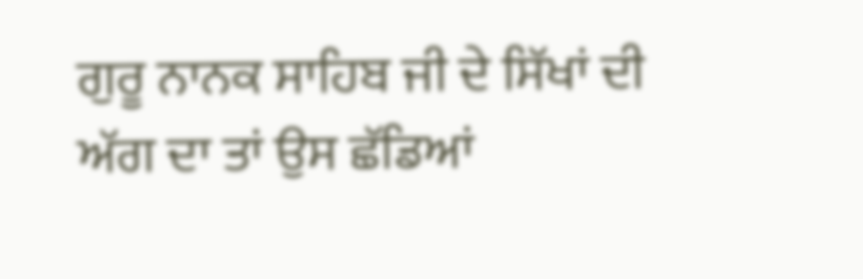ਗੁਰੂ ਨਾਨਕ ਸਾਹਿਬ ਜੀ ਦੇ ਸਿੱਖਾਂ ਦੀ
ਅੱਗ ਦਾ ਤਾਂ ਉਸ ਛੱਡਿਆਂ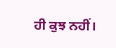ਹੀ ਕੁਝ ਨਹੀਂ।